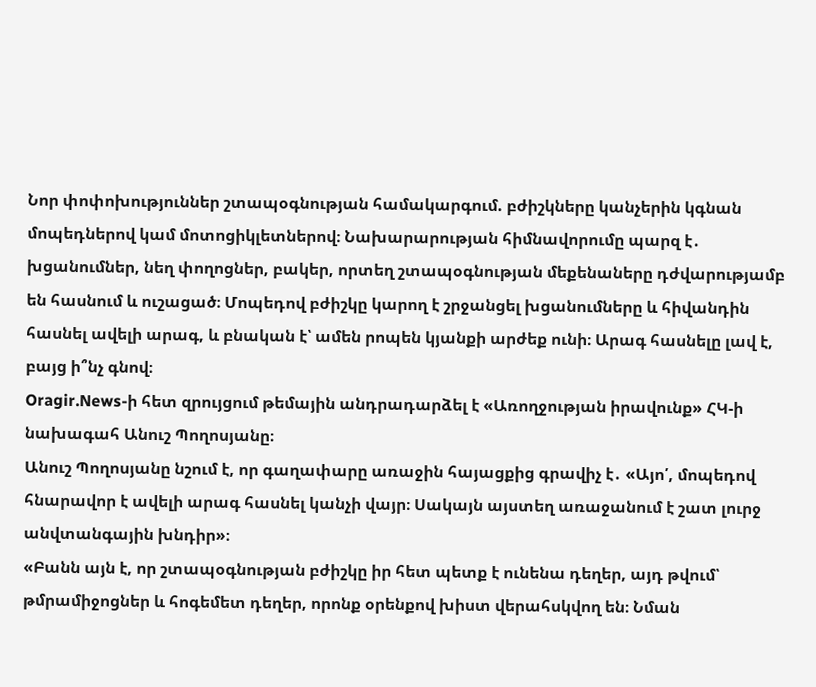Նոր փոփոխություններ շտապօգնության համակարգում. բժիշկները կանչերին կգնան մոպեդներով կամ մոտոցիկլետներով։ Նախարարության հիմնավորումը պարզ է․ խցանումներ, նեղ փողոցներ, բակեր, որտեղ շտապօգնության մեքենաները դժվարությամբ են հասնում և ուշացած։ Մոպեդով բժիշկը կարող է շրջանցել խցանումները և հիվանդին հասնել ավելի արագ, և բնական է՝ ամեն րոպեն կյանքի արժեք ունի։ Արագ հասնելը լավ է, բայց ի՞նչ գնով։
Oragir.News-ի հետ զրույցում թեմային անդրադարձել է «Առողջության իրավունք» ՀԿ-ի նախագահ Անուշ Պողոսյանը։
Անուշ Պողոսյանը նշում է, որ գաղափարը առաջին հայացքից գրավիչ է․ «Այո՛, մոպեդով հնարավոր է ավելի արագ հասնել կանչի վայր։ Սակայն այստեղ առաջանում է շատ լուրջ անվտանգային խնդիր»։
«Բանն այն է, որ շտապօգնության բժիշկը իր հետ պետք է ունենա դեղեր, այդ թվում՝ թմրամիջոցներ և հոգեմետ դեղեր, որոնք օրենքով խիստ վերահսկվող են։ Նման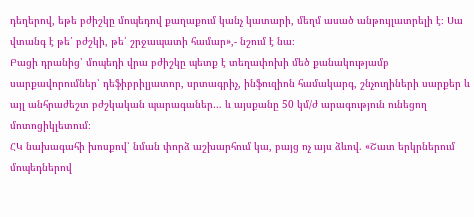դեղերով, եթե բժիշկը մոպեդով քաղաքում կանչ կատարի, մեղմ ասած անթույլատրելի է։ Սա վտանգ է թե՛ բժշկի, թե՛ շրջապատի համար»,- նշում է նա։
Բացի դրանից՝ մոպեդի վրա բժիշկը պետք է տեղափոխի մեծ քանակությամբ սարքավորումներ՝ դեֆիբրիլյատոր, սրտագրիչ, ինֆուզիոն համակարգ, շնչուղիների սարքեր և այլ անհրաժեշտ բժշկական պարագաներ… և այսքանը 50 կմ/ժ արագություն ունեցող մոտոցիկլետում։
ՀԿ նախագահի խոսքով՝ նման փորձ աշխարհում կա, բայց ոչ այս ձևով. «Շատ երկրներում մոպեդներով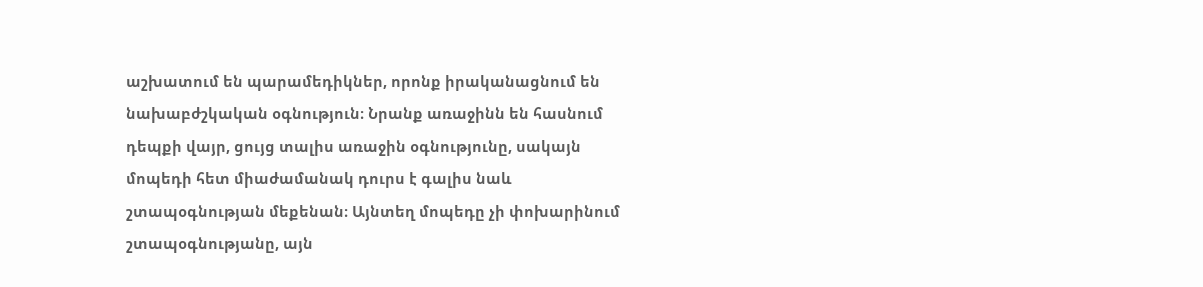աշխատում են պարամեդիկներ, որոնք իրականացնում են նախաբժշկական օգնություն։ Նրանք առաջինն են հասնում դեպքի վայր, ցույց տալիս առաջին օգնությունը, սակայն մոպեդի հետ միաժամանակ դուրս է գալիս նաև շտապօգնության մեքենան։ Այնտեղ մոպեդը չի փոխարինում շտապօգնությանը, այն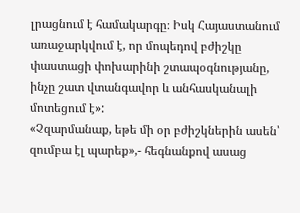լրացնում է համակարգը։ Իսկ Հայաստանում առաջարկվում է, որ մոպեդով բժիշկը փաստացի փոխարինի շտապօգնությանը, ինչը շատ վտանգավոր և անհասկանալի մոտեցում է»:
«Չզարմանաք, եթե մի օր բժիշկներին ասեն՝ զումբա էլ պարեք»,- հեգնանքով ասաց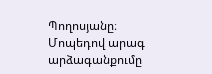Պողոսյանը։
Մոպեդով արագ արձագանքումը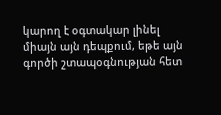կարող է օգտակար լինել միայն այն դեպքում, եթե այն գործի շտապօգնության հետ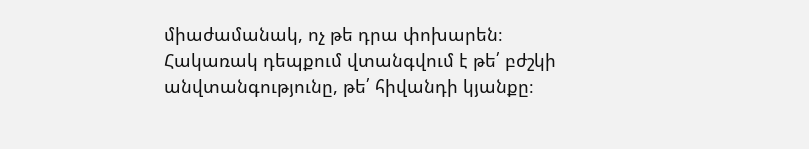միաժամանակ, ոչ թե դրա փոխարեն։ Հակառակ դեպքում վտանգվում է թե՛ բժշկի անվտանգությունը, թե՛ հիվանդի կյանքը։